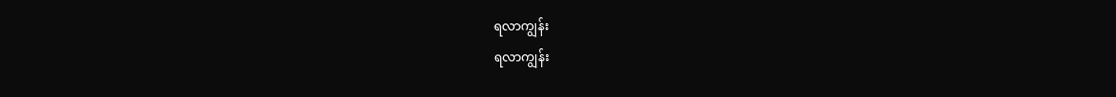ရလာကျွန်း
ရလာကျွန်း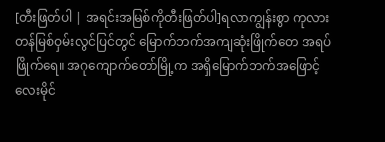[တီးဖြတ်ပါ | အရင်းအမြစ်ကိုတီးဖြတ်ပါ]ရလာကျွန်းစွာ ကုလားတန်မြစ်ဝှမ်းလွင်ပြင်တွင် မြောက်ဘက်အကျဆုံးဖြိုက်တေ အရပ်ဖြိုက်ရေ။ အဂုကျောက်တော်မြို့က အရှိမြောက်ဘက်အဖြောင့် လေးမိုင်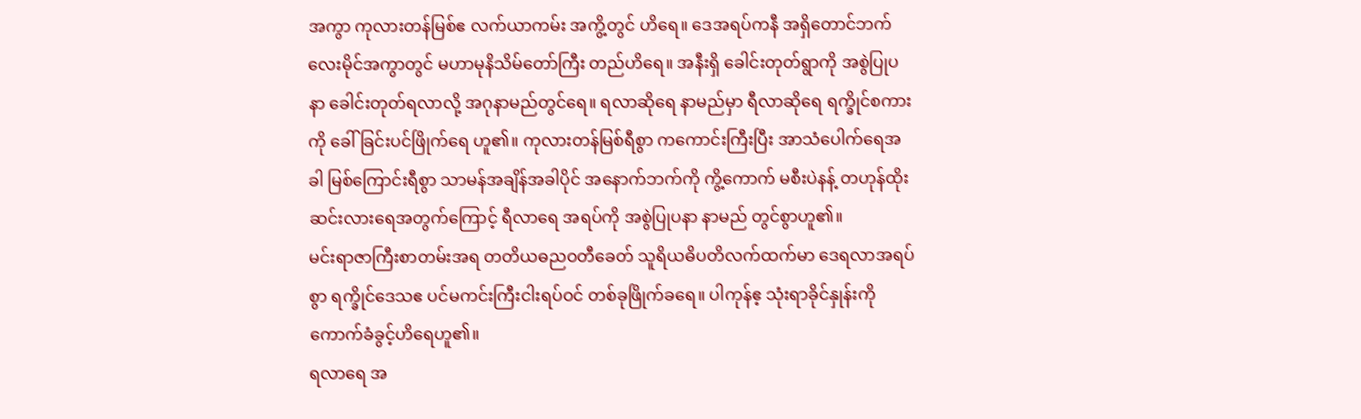အကွာ ကုလားတန်မြစ်ဧ လက်ယာကမ်း အကွိ့တွင် ဟိရေ။ ဒေအရပ်ကနီ အရှိတောင်ဘက် လေးမိုင်အကွာတွင် မဟာမုနိသိမ်တော်ကြီး တည်ဟိရေ။ အနီးရှိ ခေါင်းတုတ်ရွာကို အစွဲပြုပနာ ခေါင်းတုတ်ရလာလို့ အဂုနာမည်တွင်ရေ။ ရလာဆိုရေ နာမည်မှာ ရီလာဆိုရေ ရက္ခိုင်စကားကို ခေါ်ခြင်းပင်ဖြိုက်ရေ ဟူ၏။ ကုလားတန်မြစ်ရီစွာ ကကောင်းကြီးပြီး အာသံပေါက်ရေအခါ မြစ်ကြောင်းရီစွာ သာမန်အချိန်အခါပိုင် အနောက်ဘက်ကို ကွိ့ကောက် မစီးပဲနန့် တဟုန်ထိုးဆင်းလားရေအတွက်ကြောင့် ရီလာရေ အရပ်ကို အစွဲပြုပနာ နာမည် တွင်စွာဟူ၏။
မင်းရာဇာကြီးစာတမ်းအရ တတိယဓညဝတီခေတ် သူရိယဓိပတိလက်ထက်မာ ဒေရလာအရပ်စွာ ရက္ခိုင်ဒေသဧ ပင်မကင်းကြီးငါးရပ်ဝင် တစ်ခုဖြိုက်ခရေ။ ပါကုန်ဧ့ သုံးရာခိုင်နှုန်းကို ကောက်ခံခွင့်ဟိရေဟူ၏။
ရလာရေ အ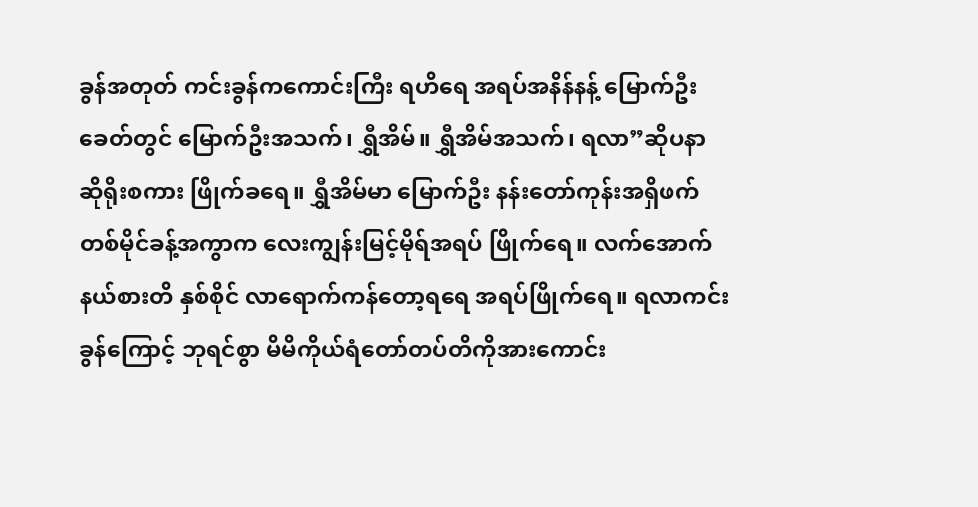ခွန်အတုတ် ကင်းခွန်ကကောင်းကြီး ရဟိရေ အရပ်အနိန်နန့် မြောက်ဦးခေတ်တွင် မြောက်ဦးအသက်၊ ရွှီအိမ်။ ရွှီအိမ်အသက်၊ ရလာ”ဆိုပနာ ဆိုရိုးစကား ဖြိုက်ခရေ။ ရွှီအိမ်မာ မြောက်ဦး နန်းတော်ကုန်းအရှိဖက် တစ်မိုင်ခန့်အကွာက လေးကျွန်းမြင့်မိုရ်အရပ် ဖြိုက်ရေ။ လက်အောက်နယ်စားတိ နှစ်စိုင် လာရောက်ကန်တော့ရရေ အရပ်ဖြိုက်ရေ။ ရလာကင်းခွန်ကြောင့် ဘုရင်စွာ မိမိကိုယ်ရံတော်တပ်တိကိုအားကောင်း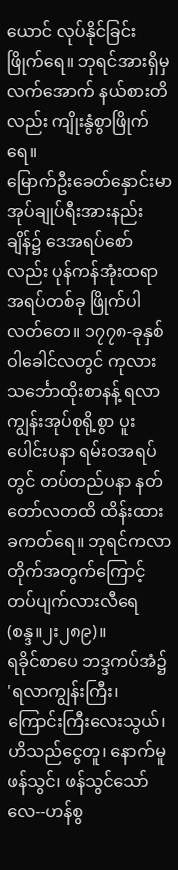ယောင် လုပ်နိုင်ခြင်းဖြိုက်ရေ။ ဘုရင်အားရှိမှ လက်အောက် နယ်စားတိလည်း ကျိုးနွံစွာဖြိုက်ရေ။
မြောက်ဦးခေတ်နှောင်းမာ အုပ်ချုပ်ရီးအားနည်းချိန်၌ ဒေအရပ်စော်လည်း ပုန်ကန်အုံးထရာ အရပ်တစ်ခု ဖြိုက်ပါလတ်တေ။ ၁၇၇၈-ခုနှစ် ဝါခေါင်လတွင် ကုလားသင်္ဘောထိုးစာနန့် ရလာကျွန်းအုပ်စုရို့စွာ ပူးပေါင်းပနာ ရမ်းဝအရပ်တွင် တပ်တည်ပနာ နတ်တော်လတထိ ထိန်းထားခကတ်ရေ။ ဘုရင်ကလာတိုက်အတွက်ကြောင့် တပ်ပျက်လားလီရေ(စန္ဒ။၂း၂၈၉)။
ရခိုင်စာပေ ဘဒ္ဒကပ်အံ၌ 'ရလာကျွန်းကြီး၊ ကြောင်းကြီးလေးသွယ်၊ ဟိသည်ငွေတူ၊ နောက်မူ ဖန်သွင်၊ ဖန်သွင်သော်လေ--ဟန်စွ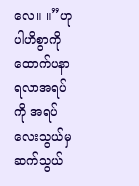လေ။ ။”ဟုပါဟိစွာကို ထောက်ပနာ ရလာအရပ်ကို အရပ်လေးသွယ်မှ ဆက်သွယ်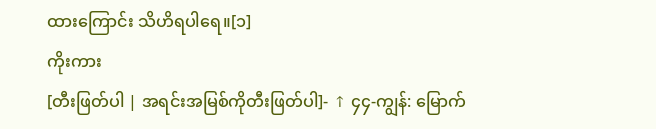ထားကြောင်း သိဟိရပါရေ။[၁]
ကိုးကား
[တီးဖြတ်ပါ | အရင်းအမြစ်ကိုတီးဖြတ်ပါ]- ↑ ၄၄-ကျွန်: မြောက်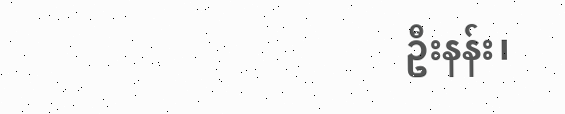ဦးနန်း၊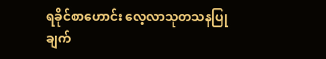ရခိုင်စာဟောင်း လေ့လာသုတသနပြုချက်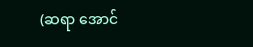(ဆရာ အောင်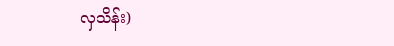လှသိန်း)